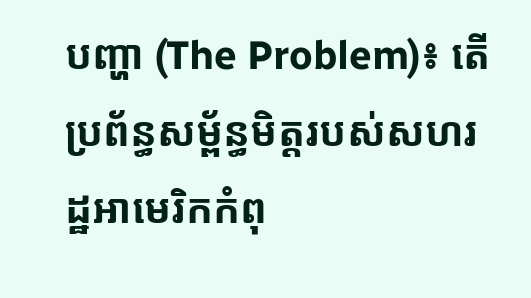បញ្ហា (The Problem)៖ តើប្រព័ន្ធសម្ព័ន្ធមិត្តរបស់សហរដ្ឋអាមេរិកកំពុ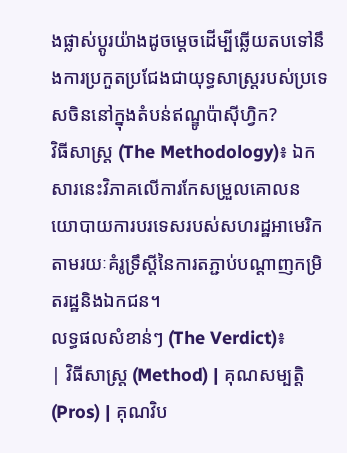ងផ្លាស់ប្តូរយ៉ាងដូចម្តេចដើម្បីឆ្លើយតបទៅនឹងការប្រកួតប្រជែងជាយុទ្ធសាស្ត្ររបស់ប្រទេសចិននៅក្នុងតំបន់ឥណ្ឌូប៉ាស៊ីហ្វិក?
វិធីសាស្ត្រ (The Methodology)៖ ឯកសារនេះវិភាគលើការកែសម្រួលគោលនយោបាយការបរទេសរបស់សហរដ្ឋអាមេរិកតាមរយៈគំរូទ្រឹស្តីនៃការតភ្ជាប់បណ្តាញកម្រិតរដ្ឋនិងឯកជន។
លទ្ធផលសំខាន់ៗ (The Verdict)៖
| វិធីសាស្ត្រ (Method) | គុណសម្បត្តិ (Pros) | គុណវិប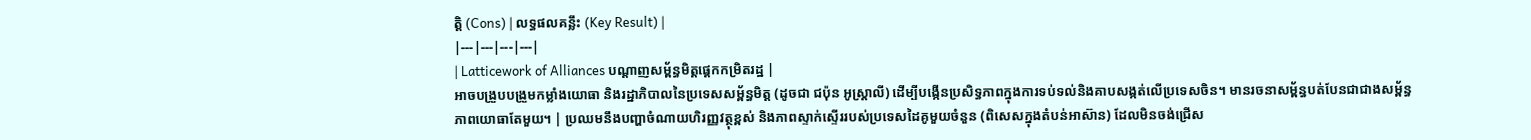ត្តិ (Cons) | លទ្ធផលគន្លឹះ (Key Result) |
|---|---|---|---|
| Latticework of Alliances បណ្តាញសម្ព័ន្ធមិត្តផ្តេកកម្រិតរដ្ឋ |
អាចបង្រួបបង្រួមកម្លាំងយោធា និងរដ្ឋាភិបាលនៃប្រទេសសម្ព័ន្ធមិត្ត (ដូចជា ជប៉ុន អូស្ត្រាលី) ដើម្បីបង្កើនប្រសិទ្ធភាពក្នុងការទប់ទល់និងគាបសង្កត់លើប្រទេសចិន។ មានរចនាសម្ព័ន្ធបត់បែនជាជាងសម្ព័ន្ធភាពយោធាតែមួយ។ | ប្រឈមនឹងបញ្ហាចំណាយហិរញ្ញវត្ថុខ្ពស់ និងភាពស្ទាក់ស្ទើររបស់ប្រទេសដៃគូមួយចំនួន (ពិសេសក្នុងតំបន់អាស៊ាន) ដែលមិនចង់ជ្រើស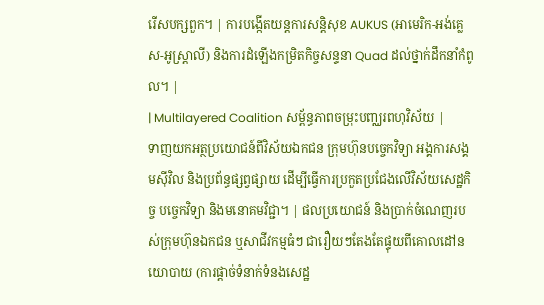រើសបក្សពួក។ | ការបង្កើតយន្តការសន្តិសុខ AUKUS (អាមេរិក-អង់គ្លេស-អូស្ត្រាលី) និងការដំឡើងកម្រិតកិច្ចសន្ទនា Quad ដល់ថ្នាក់ដឹកនាំកំពូល។ |
| Multilayered Coalition សម្ព័ន្ធភាពចម្រុះបញ្ឈរពហុវិស័យ |
ទាញយកអត្ថប្រយោជន៍ពីវិស័យឯកជន ក្រុមហ៊ុនបច្ចេកវិទ្យា អង្គការសង្គមស៊ីវិល និងប្រព័ន្ធផ្សព្វផ្សាយ ដើម្បីធ្វើការប្រកួតប្រជែងលើវិស័យសេដ្ឋកិច្ច បច្ចេកវិទ្យា និងមនោគមវិជ្ជា។ | ផលប្រយោជន៍ និងប្រាក់ចំណេញរបស់ក្រុមហ៊ុនឯកជន ឬសាជីវកម្មធំៗ ជារឿយៗតែងតែផ្ទុយពីគោលដៅនយោបាយ (ការផ្តាច់ទំនាក់ទំនងសេដ្ឋ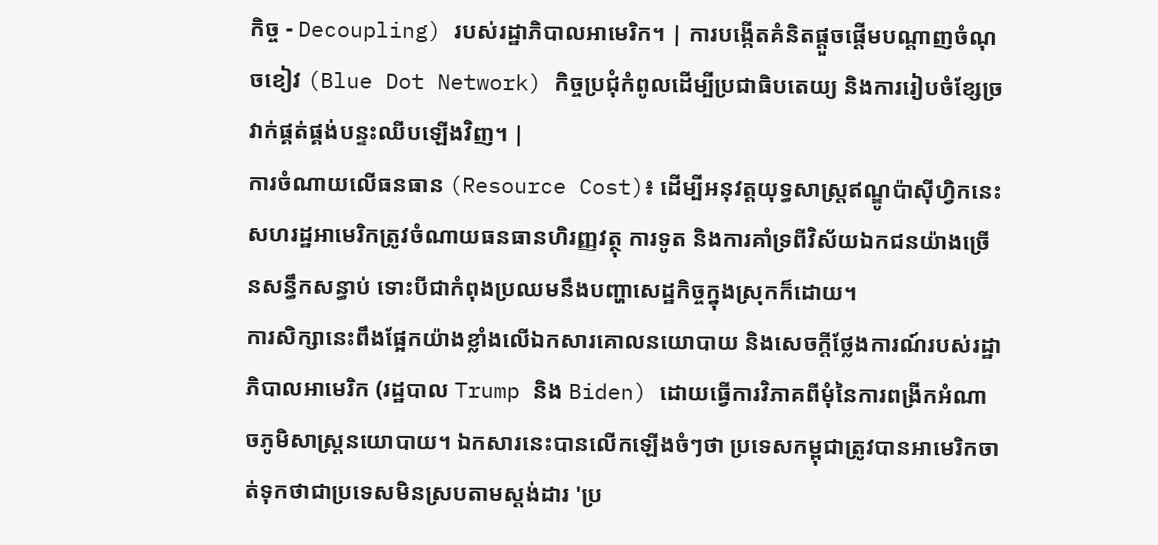កិច្ច - Decoupling) របស់រដ្ឋាភិបាលអាមេរិក។ | ការបង្កើតគំនិតផ្តួចផ្តើមបណ្តាញចំណុចខៀវ (Blue Dot Network) កិច្ចប្រជុំកំពូលដើម្បីប្រជាធិបតេយ្យ និងការរៀបចំខ្សែច្រវាក់ផ្គត់ផ្គង់បន្ទះឈីបឡើងវិញ។ |
ការចំណាយលើធនធាន (Resource Cost)៖ ដើម្បីអនុវត្តយុទ្ធសាស្ត្រឥណ្ឌូប៉ាស៊ីហ្វិកនេះ សហរដ្ឋអាមេរិកត្រូវចំណាយធនធានហិរញ្ញវត្ថុ ការទូត និងការគាំទ្រពីវិស័យឯកជនយ៉ាងច្រើនសន្ធឹកសន្ធាប់ ទោះបីជាកំពុងប្រឈមនឹងបញ្ហាសេដ្ឋកិច្ចក្នុងស្រុកក៏ដោយ។
ការសិក្សានេះពឹងផ្អែកយ៉ាងខ្លាំងលើឯកសារគោលនយោបាយ និងសេចក្តីថ្លែងការណ៍របស់រដ្ឋាភិបាលអាមេរិក (រដ្ឋបាល Trump និង Biden) ដោយធ្វើការវិភាគពីមុំនៃការពង្រីកអំណាចភូមិសាស្ត្រនយោបាយ។ ឯកសារនេះបានលើកឡើងចំៗថា ប្រទេសកម្ពុជាត្រូវបានអាមេរិកចាត់ទុកថាជាប្រទេសមិនស្របតាមស្តង់ដារ 'ប្រ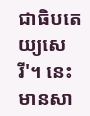ជាធិបតេយ្យសេរី'។ នេះមានសា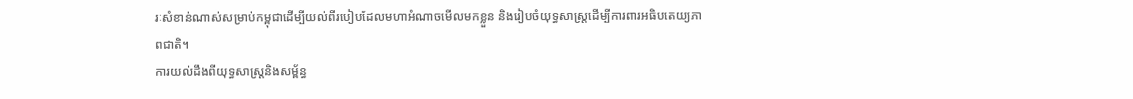រៈសំខាន់ណាស់សម្រាប់កម្ពុជាដើម្បីយល់ពីរបៀបដែលមហាអំណាចមើលមកខ្លួន និងរៀបចំយុទ្ធសាស្ត្រដើម្បីការពារអធិបតេយ្យភាពជាតិ។
ការយល់ដឹងពីយុទ្ធសាស្ត្រនិងសម្ព័ន្ធ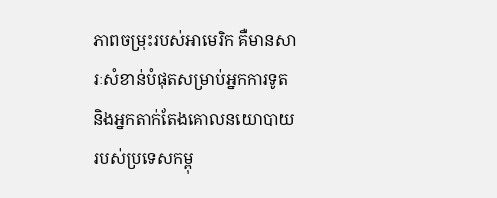ភាពចម្រុះរបស់អាមេរិក គឺមានសារៈសំខាន់បំផុតសម្រាប់អ្នកការទូត និងអ្នកតាក់តែងគោលនយោបាយរបស់ប្រទេសកម្ពុ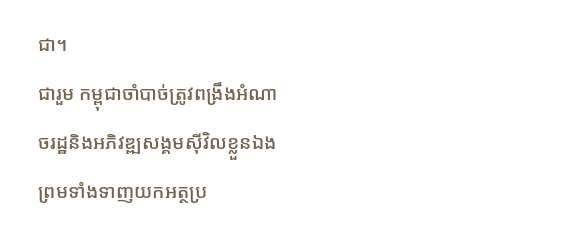ជា។
ជារួម កម្ពុជាចាំបាច់ត្រូវពង្រឹងអំណាចរដ្ឋនិងអភិវឌ្ឍសង្គមស៊ីវិលខ្លួនឯង ព្រមទាំងទាញយកអត្ថប្រ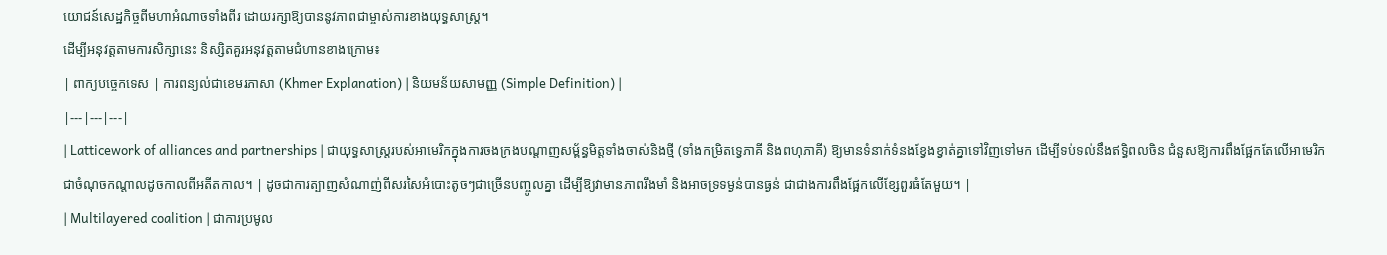យោជន៍សេដ្ឋកិច្ចពីមហាអំណាចទាំងពីរ ដោយរក្សាឱ្យបាននូវភាពជាម្ចាស់ការខាងយុទ្ធសាស្ត្រ។
ដើម្បីអនុវត្តតាមការសិក្សានេះ និស្សិតគួរអនុវត្តតាមជំហានខាងក្រោម៖
| ពាក្យបច្ចេកទេស | ការពន្យល់ជាខេមរភាសា (Khmer Explanation) | និយមន័យសាមញ្ញ (Simple Definition) |
|---|---|---|
| Latticework of alliances and partnerships | ជាយុទ្ធសាស្ត្ររបស់អាមេរិកក្នុងការចងក្រងបណ្តាញសម្ព័ន្ធមិត្តទាំងចាស់និងថ្មី (ទាំងកម្រិតទ្វេភាគី និងពហុភាគី) ឱ្យមានទំនាក់ទំនងខ្វែងខ្វាត់គ្នាទៅវិញទៅមក ដើម្បីទប់ទល់នឹងឥទ្ធិពលចិន ជំនួសឱ្យការពឹងផ្អែកតែលើអាមេរិកជាចំណុចកណ្តាលដូចកាលពីអតីតកាល។ | ដូចជាការត្បាញសំណាញ់ពីសរសៃអំបោះតូចៗជាច្រើនបញ្ចូលគ្នា ដើម្បីឱ្យវាមានភាពរឹងមាំ និងអាចទ្រទម្ងន់បានធ្ងន់ ជាជាងការពឹងផ្អែកលើខ្សែពួរធំតែមួយ។ |
| Multilayered coalition | ជាការប្រមូល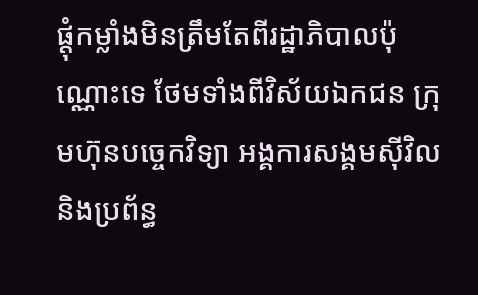ផ្តុំកម្លាំងមិនត្រឹមតែពីរដ្ឋាភិបាលប៉ុណ្ណោះទេ ថែមទាំងពីវិស័យឯកជន ក្រុមហ៊ុនបច្ចេកវិទ្យា អង្គការសង្គមស៊ីវិល និងប្រព័ន្ធ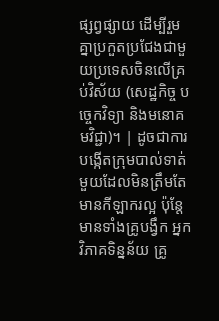ផ្សព្វផ្សាយ ដើម្បីរួមគ្នាប្រកួតប្រជែងជាមួយប្រទេសចិនលើគ្រប់វិស័យ (សេដ្ឋកិច្ច បច្ចេកវិទ្យា និងមនោគមវិជ្ជា)។ | ដូចជាការបង្កើតក្រុមបាល់ទាត់មួយដែលមិនត្រឹមតែមានកីឡាករល្អ ប៉ុន្តែមានទាំងគ្រូបង្វឹក អ្នកវិភាគទិន្នន័យ គ្រូ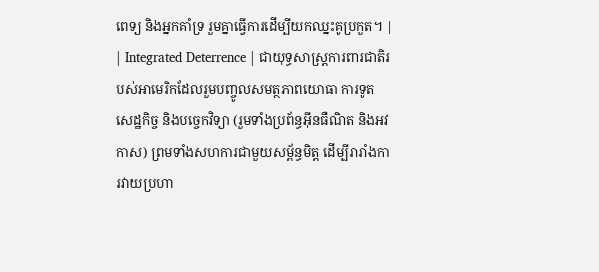ពេទ្យ និងអ្នកគាំទ្រ រួមគ្នាធ្វើការដើម្បីយកឈ្នះគូប្រកួត។ |
| Integrated Deterrence | ជាយុទ្ធសាស្ត្រការពារជាតិរបស់អាមេរិកដែលរួមបញ្ចូលសមត្ថភាពយោធា ការទូត សេដ្ឋកិច្ច និងបច្ចេកវិទ្យា (រួមទាំងប្រព័ន្ធអ៊ីនធឺណិត និងអវកាស) ព្រមទាំងសហការជាមួយសម្ព័ន្ធមិត្ត ដើម្បីរារាំងការវាយប្រហា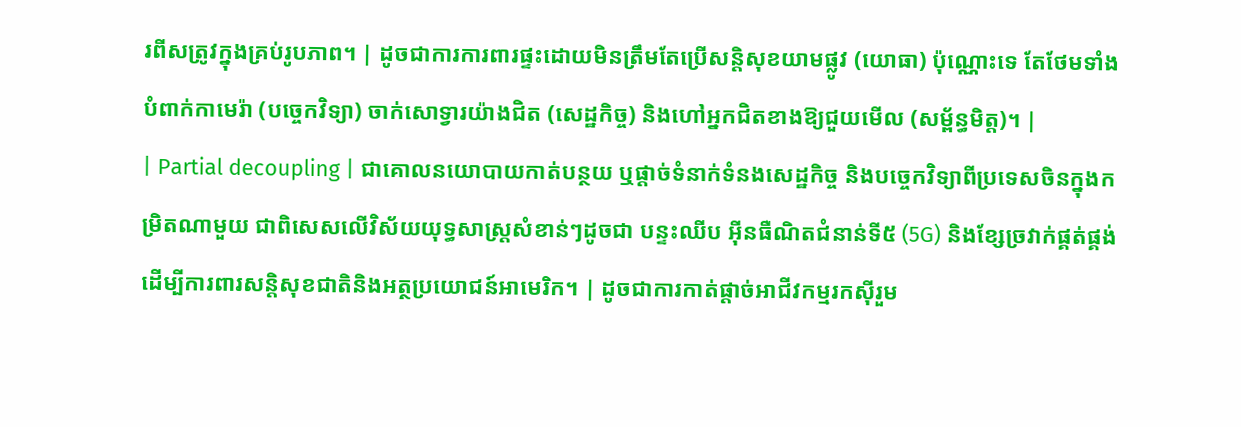រពីសត្រូវក្នុងគ្រប់រូបភាព។ | ដូចជាការការពារផ្ទះដោយមិនត្រឹមតែប្រើសន្តិសុខយាមផ្លូវ (យោធា) ប៉ុណ្ណោះទេ តែថែមទាំងបំពាក់កាមេរ៉ា (បច្ចេកវិទ្យា) ចាក់សោទ្វារយ៉ាងជិត (សេដ្ឋកិច្ច) និងហៅអ្នកជិតខាងឱ្យជួយមើល (សម្ព័ន្ធមិត្ត)។ |
| Partial decoupling | ជាគោលនយោបាយកាត់បន្ថយ ឬផ្តាច់ទំនាក់ទំនងសេដ្ឋកិច្ច និងបច្ចេកវិទ្យាពីប្រទេសចិនក្នុងកម្រិតណាមួយ ជាពិសេសលើវិស័យយុទ្ធសាស្ត្រសំខាន់ៗដូចជា បន្ទះឈីប អ៊ីនធឺណិតជំនាន់ទី៥ (5G) និងខ្សែច្រវាក់ផ្គត់ផ្គង់ ដើម្បីការពារសន្តិសុខជាតិនិងអត្ថប្រយោជន៍អាមេរិក។ | ដូចជាការកាត់ផ្តាច់អាជីវកម្មរកស៊ីរួម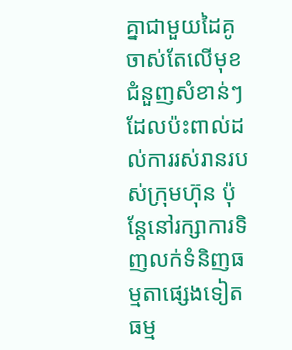គ្នាជាមួយដៃគូចាស់តែលើមុខជំនួញសំខាន់ៗដែលប៉ះពាល់ដល់ការរស់រានរបស់ក្រុមហ៊ុន ប៉ុន្តែនៅរក្សាការទិញលក់ទំនិញធម្មតាផ្សេងទៀតធម្ម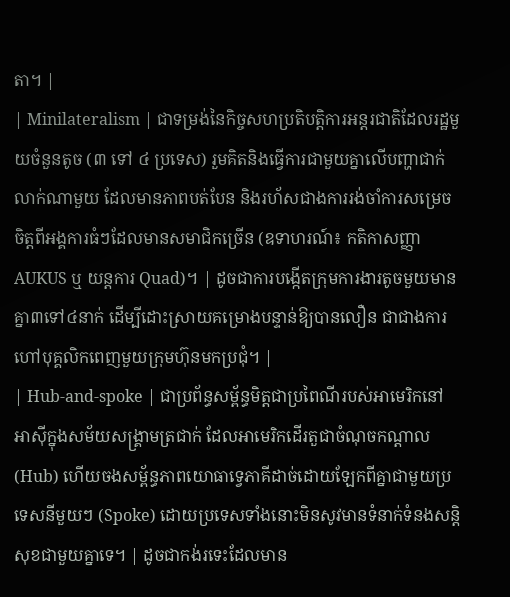តា។ |
| Minilateralism | ជាទម្រង់នៃកិច្ចសហប្រតិបត្តិការអន្តរជាតិដែលរដ្ឋមួយចំនួនតូច (៣ ទៅ ៤ ប្រទេស) រួមគិតនិងធ្វើការជាមួយគ្នាលើបញ្ហាជាក់លាក់ណាមួយ ដែលមានភាពបត់បែន និងរហ័សជាងការរង់ចាំការសម្រេចចិត្តពីអង្គការធំៗដែលមានសមាជិកច្រើន (ឧទាហរណ៍៖ កតិកាសញ្ញា AUKUS ឬ យន្តការ Quad)។ | ដូចជាការបង្កើតក្រុមការងារតូចមួយមានគ្នា៣ទៅ៤នាក់ ដើម្បីដោះស្រាយគម្រោងបន្ទាន់ឱ្យបានលឿន ជាជាងការហៅបុគ្គលិកពេញមួយក្រុមហ៊ុនមកប្រជុំ។ |
| Hub-and-spoke | ជាប្រព័ន្ធសម្ព័ន្ធមិត្តជាប្រពៃណីរបស់អាមេរិកនៅអាស៊ីក្នុងសម័យសង្គ្រាមត្រជាក់ ដែលអាមេរិកដើរតួជាចំណុចកណ្តាល (Hub) ហើយចងសម្ព័ន្ធភាពយោធាទ្វេភាគីដាច់ដោយឡែកពីគ្នាជាមួយប្រទេសនីមួយៗ (Spoke) ដោយប្រទេសទាំងនោះមិនសូវមានទំនាក់ទំនងសន្តិសុខជាមួយគ្នាទេ។ | ដូចជាកង់រទេះដែលមាន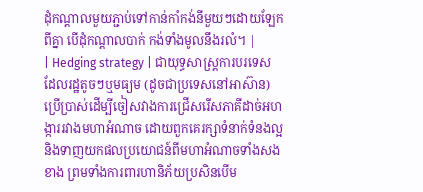ដុំកណ្តាលមួយភ្ជាប់ទៅកាន់កាំកង់នីមួយៗដោយឡែកពីគ្នា បើដុំកណ្តាលបាក់ កង់ទាំងមូលនឹងរលំ។ |
| Hedging strategy | ជាយុទ្ធសាស្ត្រការបរទេសដែលរដ្ឋតូចៗឬមធ្យម (ដូចជាប្រទេសនៅអាស៊ាន) ប្រើប្រាស់ដើម្បីចៀសវាងការជ្រើសរើសភាគីដាច់អហង្ការរវាងមហាអំណាច ដោយពួកគេរក្សាទំនាក់ទំនងល្អនិងទាញយកផលប្រយោជន៍ពីមហាអំណាចទាំងសងខាង ព្រមទាំងការពារហានិភ័យប្រសិនបើម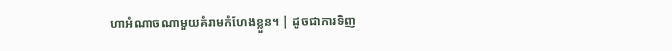ហាអំណាចណាមួយគំរាមកំហែងខ្លួន។ | ដូចជាការទិញ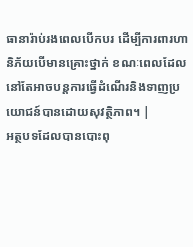ធានារ៉ាប់រងពេលបើកបរ ដើម្បីការពារហានិភ័យបើមានគ្រោះថ្នាក់ ខណៈពេលដែលនៅតែអាចបន្តការធ្វើដំណើរនិងទាញប្រយោជន៍បានដោយសុវត្ថិភាព។ |
អត្ថបទដែលបានបោះពុ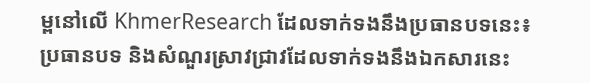ម្ពនៅលើ KhmerResearch ដែលទាក់ទងនឹងប្រធានបទនេះ៖
ប្រធានបទ និងសំណួរស្រាវជ្រាវដែលទាក់ទងនឹងឯកសារនេះ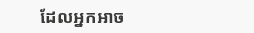ដែលអ្នកអាច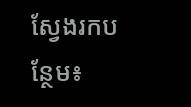ស្វែងរកបន្ថែម៖